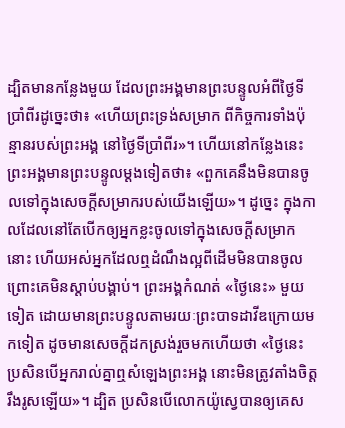ដ្បិតមានកន្លែងមួយ ដែលព្រះអង្គមានព្រះបន្ទូលអំពីថ្ងៃទីប្រាំពីរដូច្នេះថា៖ «ហើយព្រះទ្រង់សម្រាក ពីកិច្ចការទាំងប៉ុន្មានរបស់ព្រះអង្គ នៅថ្ងៃទីប្រាំពីរ»។ ហើយនៅកន្លែងនេះ ព្រះអង្គមានព្រះបន្ទូលម្តងទៀតថា៖ «ពួកគេនឹងមិនបានចូលទៅក្នុងសេចក្ដីសម្រាករបស់យើងឡើយ»។ ដូច្នេះ ក្នុងកាលដែលនៅតែបើកឲ្យអ្នកខ្លះចូលទៅក្នុងសេចក្ដីសម្រាកនោះ ហើយអស់អ្នកដែលឮដំណឹងល្អពីដើមមិនបានចូល ព្រោះគេមិនស្ដាប់បង្គាប់។ ព្រះអង្គកំណត់ «ថ្ងៃនេះ» មួយទៀត ដោយមានព្រះបន្ទូលតាមរយៈព្រះបាទដាវីឌក្រោយមកទៀត ដូចមានសេចក្ដីដកស្រង់រួចមកហើយថា «ថ្ងៃនេះ ប្រសិនបើអ្នករាល់គ្នាឮសំឡេងព្រះអង្គ នោះមិនត្រូវតាំងចិត្តរឹងរូសឡើយ»។ ដ្បិត ប្រសិនបើលោកយ៉ូស្វេបានឲ្យគេស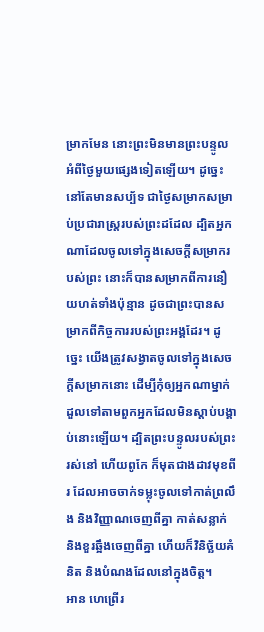ម្រាកមែន នោះព្រះមិនមានព្រះបន្ទូលអំពីថ្ងៃមួយផ្សេងទៀតឡើយ។ ដូច្នេះ នៅតែមានសប្ប័ទ ជាថ្ងៃសម្រាកសម្រាប់ប្រជារាស្ត្ររបស់ព្រះដដែល ដ្បិតអ្នកណាដែលចូលទៅក្នុងសេចក្ដីសម្រាករបស់ព្រះ នោះក៏បានសម្រាកពីការនឿយហត់ទាំងប៉ុន្មាន ដូចជាព្រះបានសម្រាកពីកិច្ចការរបស់ព្រះអង្គដែរ។ ដូច្នេះ យើងត្រូវសង្វាតចូលទៅក្នុងសេចក្ដីសម្រាកនោះ ដើម្បីកុំឲ្យអ្នកណាម្នាក់ ដួលទៅតាមពួកអ្នកដែលមិនស្ដាប់បង្គាប់នោះឡើយ។ ដ្បិតព្រះបន្ទូលរបស់ព្រះរស់នៅ ហើយពូកែ ក៏មុតជាងដាវមុខពីរ ដែលអាចចាក់ទម្លុះចូលទៅកាត់ព្រលឹង និងវិញ្ញាណចេញពីគ្នា កាត់សន្លាក់ និងខួរឆ្អឹងចេញពីគ្នា ហើយក៏វិនិច្ឆ័យគំនិត និងបំណងដែលនៅក្នុងចិត្ត។
អាន ហេព្រើរ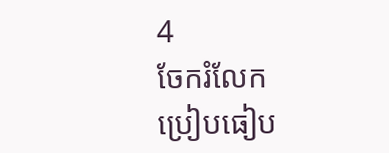4
ចែករំលែក
ប្រៀបធៀប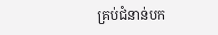គ្រប់ជំនាន់បក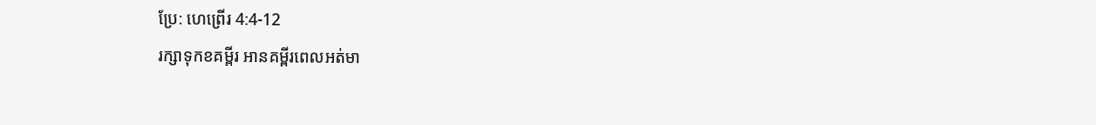ប្រែ: ហេព្រើរ 4:4-12
រក្សាទុកខគម្ពីរ អានគម្ពីរពេលអត់មា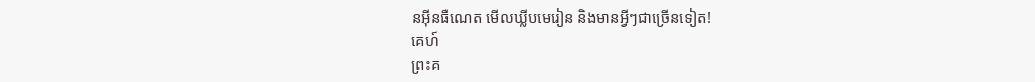នអ៊ីនធឺណេត មើលឃ្លីបមេរៀន និងមានអ្វីៗជាច្រើនទៀត!
គេហ៍
ព្រះគ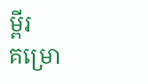ម្ពីរ
គម្រោ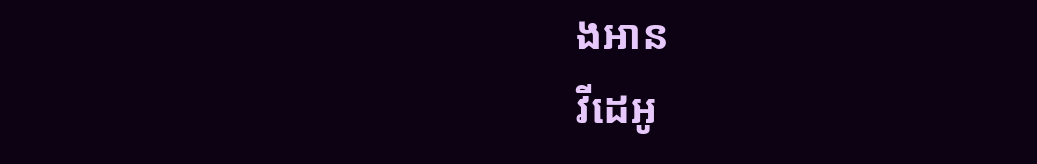ងអាន
វីដេអូ